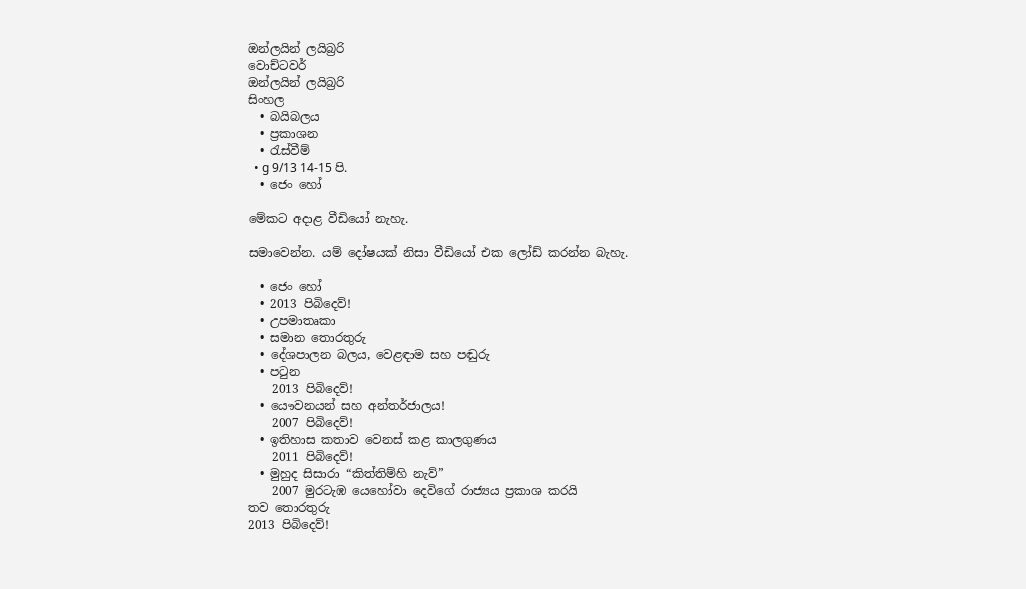ඔන්ලයින් ලයිබ්‍රරි
වොච්ටවර්
ඔන්ලයින් ලයිබ්‍රරි
සිංහල
  • බයිබලය
  • ප්‍රකාශන
  • රැස්වීම්
  • g 9/13 14-15 පි.
  • ජෙං හෝ

මේකට අදාළ වීඩියෝ නැහැ.

සමාවෙන්න. යම් දෝෂයක් නිසා වීඩියෝ එක ලෝඩ් කරන්න බැහැ.

  • ජෙං හෝ
  • 2013 පිබිදෙව්!
  • උපමාතෘකා
  • සමාන තොරතුරු
  • දේශපාලන බලය, වෙළඳාම සහ පඬුරු
  • පටුන
    2013 පිබිදෙව්!
  • යෞවනයන් සහ අන්තර්ජාලය!
    2007 පිබිදෙව්!
  • ඉතිහාස කතාව වෙනස් කළ කාලගුණය
    2011 පිබිදෙව්!
  • මුහුද සිසාරා “කිත්තිම්හි නැව්”
    2007 මුරටැඹ යෙහෝවා දෙවිගේ රාජ්‍යය ප්‍රකාශ කරයි
තව තොරතුරු
2013 පිබිදෙව්!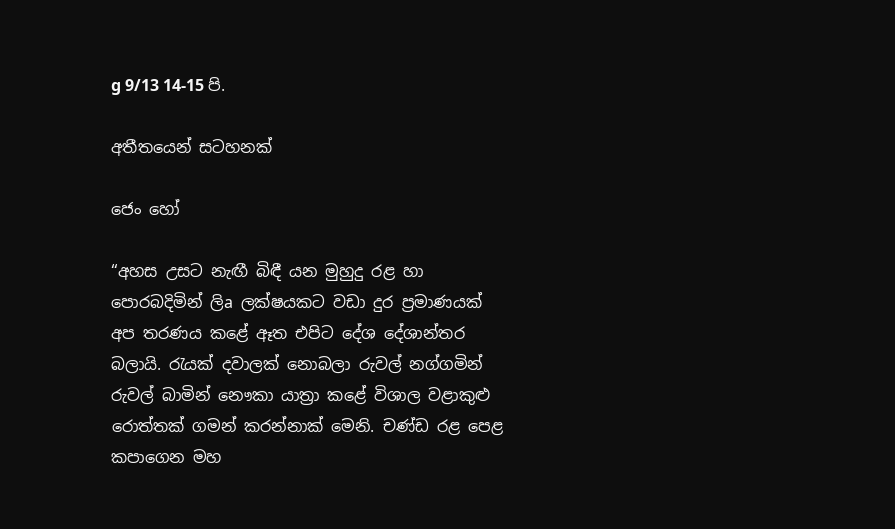g 9/13 14-15 පි.

අතීතයෙන් සටහනක්

ජෙං හෝ

“අහස උසට නැඟී බිඳී යන මුහුදු රළ හා පොරබදිමින් ලිa ලක්ෂයකට වඩා දුර ප්‍රමාණයක් අප තරණය කළේ ඈත එපිට දේශ දේශාන්තර බලායි. රැයක් දවාලක් නොබලා රුවල් නග්ගමින් රුවල් බාමින් නෞකා යාත්‍රා කළේ විශාල වළාකුළු රොත්තක් ගමන් කරන්නාක් මෙනි. චණ්ඩ රළ පෙළ කපාගෙන මහ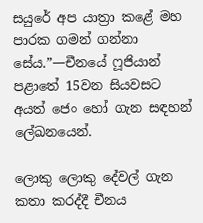සයුරේ අප යාත්‍රා කළේ මහ පාරක ගමන් ගන්නා සේය.”—චීනයේ ෆූජියාන් පළාතේ 15වන සියවසට අයත් ජෙං හෝ ගැන සඳහන් ලේඛනයෙන්.

ලොකු ලොකු දේවල් ගැන කතා කරද්දී චීනය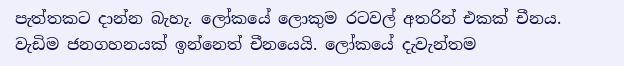පැත්තකට දාන්න බැහැ. ලෝකයේ ලොකුම රටවල් අතරින් එකක් චීනය. වැඩිම ජනගහනයක් ඉන්නෙත් චීනයෙයි. ලෝකයේ දැවැන්තම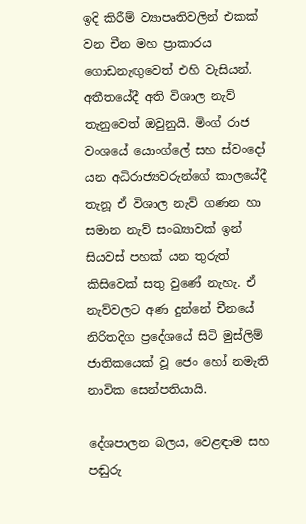ඉදි කිරීම් ව්‍යාපෘතිවලින් එකක් වන චීන මහ ප්‍රාකාරය ගොඩනැඟුවෙත් එහි වැසියන්. අතීතයේදී අති විශාල නැව් තැනුවෙත් ඔවුනුයි. මිංග් රාජ වංශයේ යොංග්ලේ සහ ස්වංදෝ යන අධිරාජ්‍යවරුන්ගේ කාලයේදී තැනූ ඒ විශාල නැව් ගණන හා සමාන නැව් සංඛ්‍යාවක් ඉන් සියවස් පහක් යන තුරුත් කිසිවෙක් සතු වුණේ නැහැ. ඒ නැව්වලට අණ දුන්නේ චීනයේ නිරිතදිග ප්‍රදේශයේ සිටි මුස්ලිම් ජාතිකයෙක් වූ ජෙං හෝ නමැති නාවික සෙන්පතියායි.

දේශපාලන බලය, වෙළඳාම සහ පඬුරු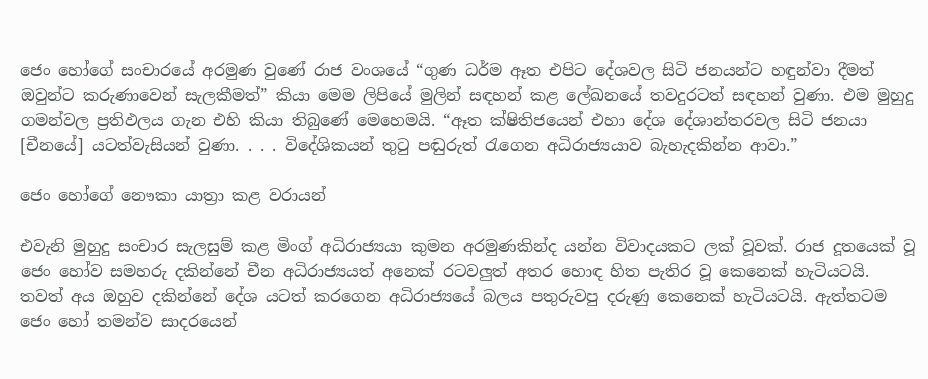ජෙං හෝගේ සංචාරයේ අරමුණ වුණේ රාජ වංශයේ “ගුණ ධර්ම ඈත එපිට දේශවල සිටි ජනයන්ට හඳුන්වා දීමත් ඔවුන්ට කරුණාවෙන් සැලකීමත්” කියා මෙම ලිපියේ මුලින් සඳහන් කළ ලේඛනයේ තවදුරටත් සඳහන් වුණා. එම මුහුදු ගමන්වල ප්‍රතිඵලය ගැන එහි කියා තිබුණේ මෙහෙමයි. “ඈත ක්ෂිතිජයෙන් එහා දේශ දේශාන්තරවල සිටි ජනයා [චීනයේ] යටත්වැසියන් වුණා. . . . විදේශිකයන් තුටු පඬුරුත් රැගෙන අධිරාජ්‍යයාව බැහැදකින්න ආවා.”

ජෙං හෝගේ නෞකා යාත්‍රා කළ වරායන්

එවැනි මුහුදු සංචාර සැලසුම් කළ මිංග් අධිරාජ්‍යයා කුමන අරමුණකින්ද යන්න විවාදයකට ලක් වූවක්. රාජ දූතයෙක් වූ ජෙං හෝව සමහරු දකින්නේ චීන අධිරාජ්‍යයත් අනෙක් රටවලුත් අතර හොඳ හිත පැතිර වූ කෙනෙක් හැටියටයි. තවත් අය ඔහුව දකින්නේ දේශ යටත් කරගෙන අධිරාජ්‍යයේ බලය පතුරුවපු දරුණු කෙනෙක් හැටියටයි. ඇත්තටම ජෙං හෝ තමන්ව සාදරයෙන්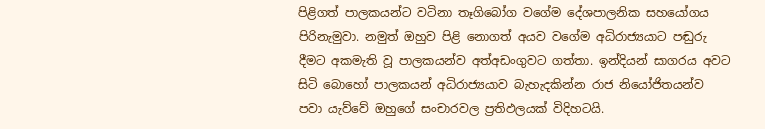පිළිගත් පාලකයන්ට වටිනා තෑගිබෝග වගේම දේශපාලනික සහයෝගය පිරිනැමුවා. නමුත් ඔහුව පිළි නොගත් අයව වගේම අධිරාජ්‍යයාට පඬුරු දීමට අකමැති වූ පාලකයන්ව අත්අඩංගුවට ගත්තා. ඉන්දියන් සාගරය අවට සිටි බොහෝ පාලකයන් අධිරාජ්‍යයාව බැහැදකින්න රාජ නියෝජිතයන්ව පවා යැව්වේ ඔහුගේ සංචාරවල ප්‍රතිඵලයක් විදිහටයි.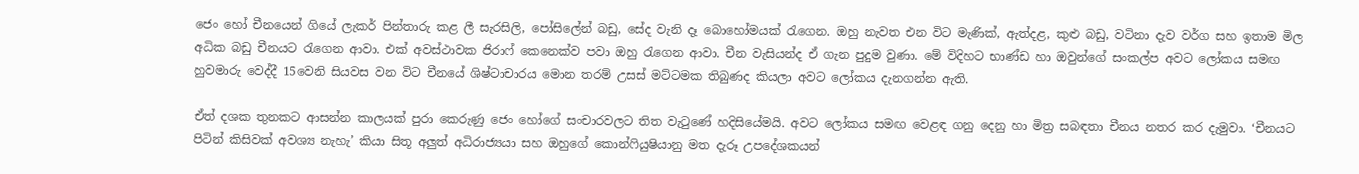ජෙං හෝ චීනයෙන් ගියේ ලැකර් පින්තාරු කළ ලී සැරසිලි, පෝසිලේන් බඩු, සේද වැනි දෑ බොහෝමයක් රැගෙන. ඔහු නැවත එන විට මැණික්, ඇත්දළ, කුළු බඩු, වටිනා දැව වර්ග සහ ඉතාම මිල අධික බඩු චීනයට රැගෙන ආවා. එක් අවස්ථාවක ජිරාෆ් කෙනෙක්ව පවා ඔහු රැගෙන ආවා. චීන වැසියන්ද ඒ ගැන පුදුම වුණා. මේ විදිහට භාණ්ඩ හා ඔවුන්ගේ සංකල්ප අවට ලෝකය සමඟ හුවමාරු වෙද්දී 15වෙනි සියවස වන විට චීනයේ ශිෂ්ටාචාරය මොන තරම් උසස් මට්ටමක තිබුණද කියලා අවට ලෝකය දැනගන්න ඇති.

ඒත් දශක තුනකට ආසන්න කාලයක් පුරා කෙරුණු ජෙං හෝගේ සංචාරවලට තිත වැටුණේ හදිසියේමයි. අවට ලෝකය සමඟ වෙළඳ ගනු දෙනු හා මිත්‍ර සබඳතා චීනය නතර කර දැමුවා. ‘චීනයට පිටින් කිසිවක් අවශ්‍ය නැහැ’ කියා සිතූ අලුත් අධිරාජ්‍යයා සහ ඔහුගේ කොන්ෆියුෂියානු මත දැරූ උපදේශකයන්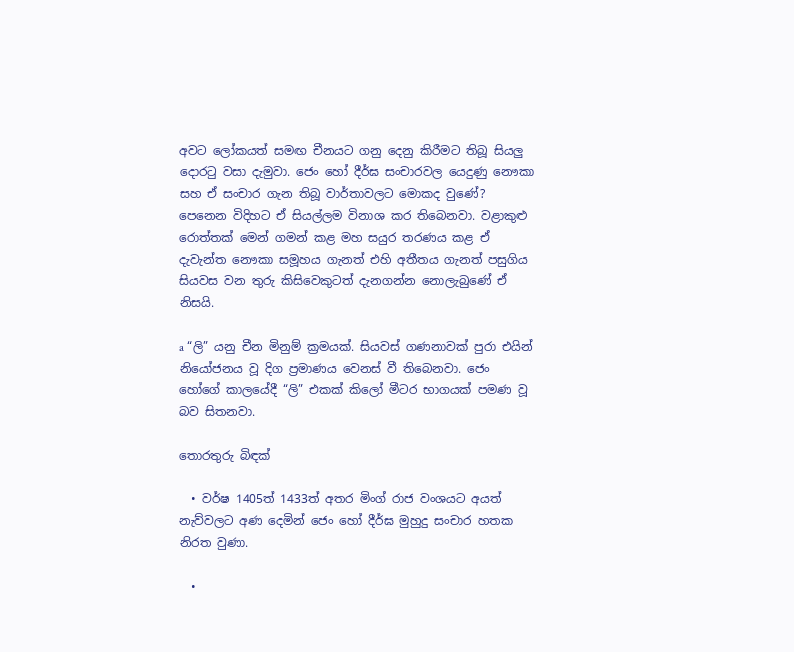අවට ලෝකයත් සමඟ චීනයට ගනු දෙනු කිරීමට තිබූ සියලු දොරටු වසා දැමුවා. ජෙං හෝ දීර්ඝ සංචාරවල යෙදුණු නෞකා සහ ඒ සංචාර ගැන තිබූ වාර්තාවලට මොකද වුණේ? පෙනෙන විදිහට ඒ සියල්ලම විනාශ කර තිබෙනවා. වළාකුළු රොත්තක් මෙන් ගමන් කළ මහ සයුර තරණය කළ ඒ දැවැන්ත නෞකා සමූහය ගැනත් එහි අතීතය ගැනත් පසුගිය සියවස වන තුරු කිසිවෙකුටත් දැනගන්න නොලැබුණේ ඒ නිසයි.

a “ලි” යනු චීන මිනුම් ක්‍රමයක්. සියවස් ගණනාවක් පුරා එයින් නියෝජනය වූ දිග ප්‍රමාණය වෙනස් වී තිබෙනවා. ජෙං හෝගේ කාලයේදී “ලි” එකක් කිලෝ මීටර භාගයක් පමණ වූ බව සිතනවා.

තොරතුරු බිඳක්

  • වර්ෂ 1405ත් 1433ත් අතර මිංග් රාජ වංශයට අයත් නැව්වලට අණ දෙමින් ජෙං හෝ දීර්ඝ මුහුදු සංචාර හතක නිරත වුණා.

  •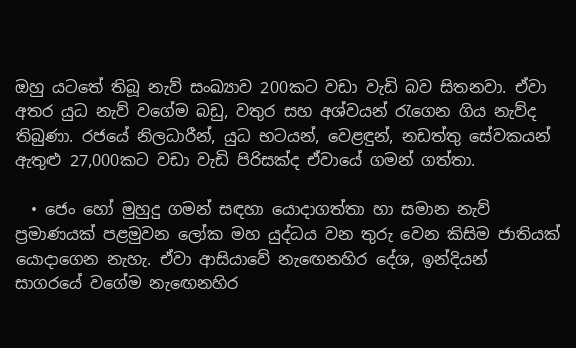ඔහු යටතේ තිබූ නැව් සංඛ්‍යාව 200කට වඩා වැඩි බව සිතනවා. ඒවා අතර යුධ නැව් වගේම බඩු, වතුර සහ අශ්වයන් රැගෙන ගිය නැව්ද තිබුණා. රජයේ නිලධාරීන්, යුධ භටයන්, වෙළඳුන්, නඩත්තු සේවකයන් ඇතුළු 27,000කට වඩා වැඩි පිරිසක්ද ඒවායේ ගමන් ගත්තා.

  • ජෙං හෝ මුහුදු ගමන් සඳහා යොදාගත්තා හා සමාන නැව් ප්‍රමාණයක් පළමුවන ලෝක මහ යුද්ධය වන තුරු වෙන කිසිම ජාතියක් යොදාගෙන නැහැ. ඒවා ආසියාවේ නැඟෙනහිර දේශ, ඉන්දියන් සාගරයේ වගේම නැඟෙනහිර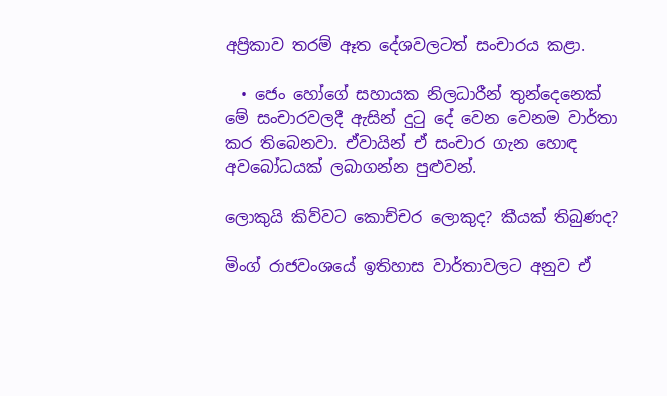අප්‍රිකාව තරම් ඈත දේශවලටත් සංචාරය කළා.

  • ජෙං හෝගේ සහායක නිලධාරීන් තුන්දෙනෙක් මේ සංචාරවලදී ඇසින් දුටු දේ වෙන වෙනම වාර්තා කර තිබෙනවා. ඒවායින් ඒ සංචාර ගැන හොඳ අවබෝධයක් ලබාගන්න පුළුවන්.

ලොකුයි කිව්වට කොච්චර ලොකුද? කීයක් තිබුණද?

මිංග් රාජවංශයේ ඉතිහාස වාර්තාවලට අනුව ඒ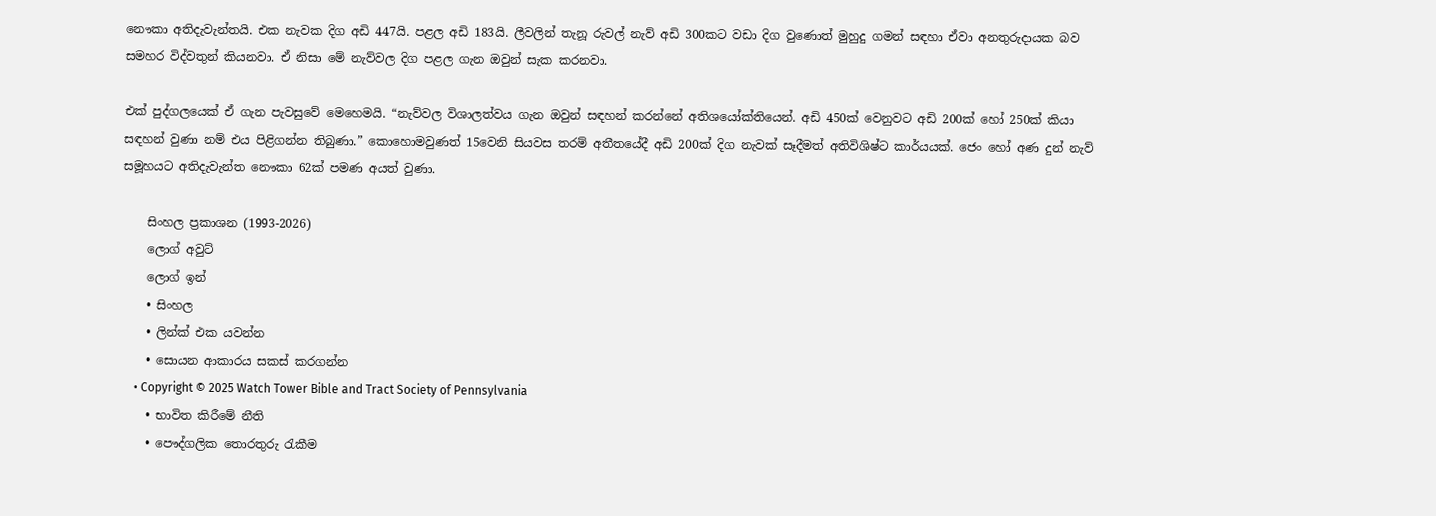නෞකා අතිදැවැන්තයි. එක නැවක දිග අඩි 447යි. පළල අඩි 183යි. ලීවලින් තැනූ රුවල් නැව් අඩි 300කට වඩා දිග වුණොත් මුහුදු ගමන් සඳහා ඒවා අනතුරුදායක බව සමහර විද්වතුන් කියනවා. ඒ නිසා මේ නැව්වල දිග පළල ගැන ඔවුන් සැක කරනවා.

එක් පුද්ගලයෙක් ඒ ගැන පැවසුවේ මෙහෙමයි. “නැව්වල විශාලත්වය ගැන ඔවුන් සඳහන් කරන්නේ අතිශයෝක්තියෙන්. අඩි 450ක් වෙනුවට අඩි 200ක් හෝ 250ක් කියා සඳහන් වුණා නම් එය පිළිගන්න තිබුණා.” කොහොමවුණත් 15වෙනි සියවස තරම් අතීතයේදී අඩි 200ක් දිග නැවක් සෑදීමත් අතිවිශිෂ්ට කාර්යයක්. ජෙං හෝ අණ දුන් නැව් සමූහයට අතිදැවැන්ත නෞකා 62ක් පමණ අයත් වුණා.

    සිංහල ප්‍රකාශන (1993-2026)
    ලොග් අවුට්
    ලොග් ඉන්
    • සිංහල
    • ලින්ක් එක යවන්න
    • සොයන ආකාරය සකස් කරගන්න
    • Copyright © 2025 Watch Tower Bible and Tract Society of Pennsylvania
    • භාවිත කිරීමේ නීති
    • පෞද්ගලික තොරතුරු රැකීම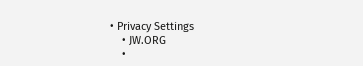• Privacy Settings
    • JW.ORG
    •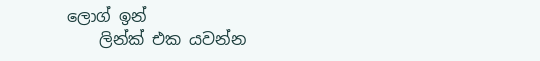ලොග් ඉන්
    ලින්ක් එක යවන්න